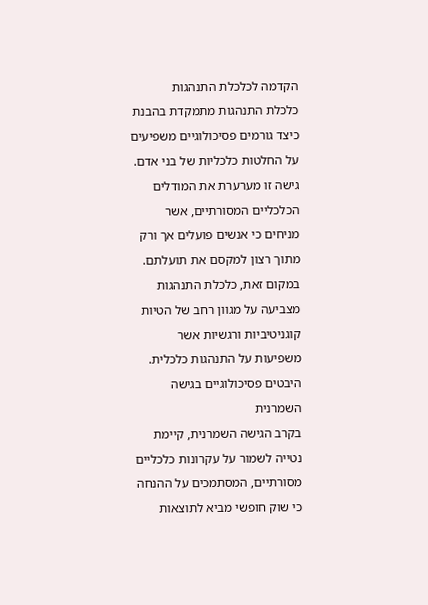הקדמה לכלכלת התנהגות
כלכלת התנהגות מתמקדת בהבנת כיצד גורמים פסיכולוגיים משפיעים על החלטות כלכליות של בני אדם. גישה זו מערערת את המודלים הכלכליים המסורתיים, אשר מניחים כי אנשים פועלים אך ורק מתוך רצון למקסם את תועלתם. במקום זאת, כלכלת התנהגות מצביעה על מגוון רחב של הטיות קוגניטיביות ורגשיות אשר משפיעות על התנהגות כלכלית.
היבטים פסיכולוגיים בגישה השמרנית
בקרב הגישה השמרנית, קיימת נטייה לשמור על עקרונות כלכליים מסורתיים, המסתמכים על ההנחה כי שוק חופשי מביא לתוצאות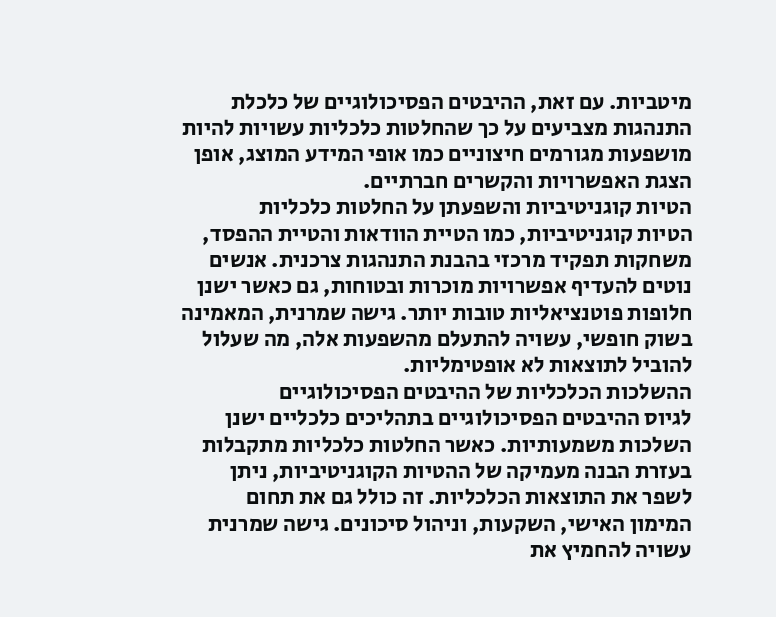מיטביות. עם זאת, ההיבטים הפסיכולוגיים של כלכלת התנהגות מצביעים על כך שהחלטות כלכליות עשויות להיות מושפעות מגורמים חיצוניים כמו אופי המידע המוצג, אופן הצגת האפשרויות והקשרים חברתיים.
הטיות קוגניטיביות והשפעתן על החלטות כלכליות
הטיות קוגניטיביות, כמו הטיית הוודאות והטיית ההפסד, משחקות תפקיד מרכזי בהבנת התנהגות צרכנית. אנשים נוטים להעדיף אפשרויות מוכרות ובטוחות, גם כאשר ישנן חלופות פוטנציאליות טובות יותר. גישה שמרנית, המאמינה בשוק חופשי, עשויה להתעלם מהשפעות אלה, מה שעלול להוביל לתוצאות לא אופטימליות.
ההשלכות הכלכליות של ההיבטים הפסיכולוגיים
לגיוס ההיבטים הפסיכולוגיים בתהליכים כלכליים ישנן השלכות משמעותיות. כאשר החלטות כלכליות מתקבלות בעזרת הבנה מעמיקה של ההטיות הקוגניטיביות, ניתן לשפר את התוצאות הכלכליות. זה כולל גם את תחום המימון האישי, השקעות, וניהול סיכונים. גישה שמרנית עשויה להחמיץ את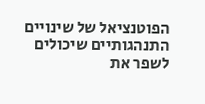הפוטנציאל של שינויים התנהגותיים שיכולים לשפר את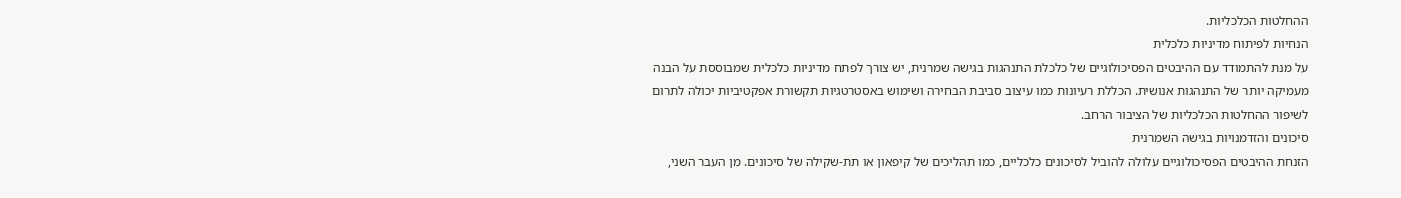ההחלטות הכלכליות.
הנחיות לפיתוח מדיניות כלכלית
על מנת להתמודד עם ההיבטים הפסיכולוגיים של כלכלת התנהגות בגישה שמרנית, יש צורך לפתח מדיניות כלכלית שמבוססת על הבנה מעמיקה יותר של התנהגות אנושית. הכללת רעיונות כמו עיצוב סביבת הבחירה ושימוש באסטרטגיות תקשורת אפקטיביות יכולה לתרום לשיפור ההחלטות הכלכליות של הציבור הרחב.
סיכונים והזדמנויות בגישה השמרנית
הזנחת ההיבטים הפסיכולוגיים עלולה להוביל לסיכונים כלכליים, כמו תהליכים של קיפאון או תת-שקילה של סיכונים. מן העבר השני,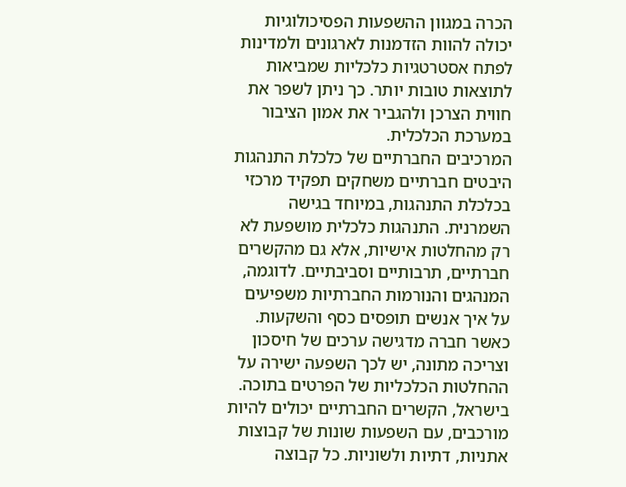הכרה במגוון ההשפעות הפסיכולוגיות יכולה להוות הזדמנות לארגונים ולמדינות לפתח אסטרטגיות כלכליות שמביאות לתוצאות טובות יותר. כך ניתן לשפר את חווית הצרכן ולהגביר את אמון הציבור במערכת הכלכלית.
המרכיבים החברתיים של כלכלת התנהגות
היבטים חברתיים משחקים תפקיד מרכזי בכלכלת התנהגות, במיוחד בגישה השמרנית. התנהגות כלכלית מושפעת לא רק מהחלטות אישיות, אלא גם מהקשרים חברתיים, תרבותיים וסביבתיים. לדוגמה, המנהגים והנורמות החברתיות משפיעים על איך אנשים תופסים כסף והשקעות. כאשר חברה מדגישה ערכים של חיסכון וצריכה מתונה, יש לכך השפעה ישירה על ההחלטות הכלכליות של הפרטים בתוכה.
בישראל, הקשרים החברתיים יכולים להיות מורכבים, עם השפעות שונות של קבוצות אתניות, דתיות ולשוניות. כל קבוצה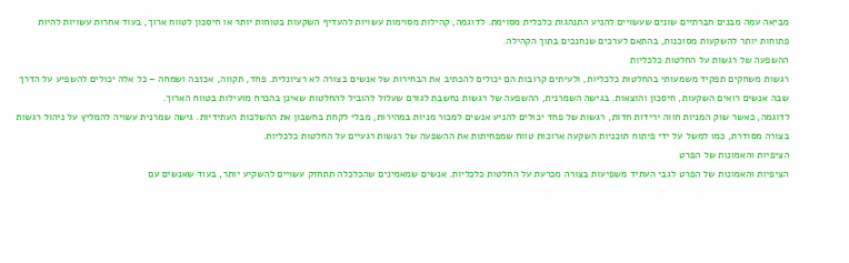מביאה עמה מבנים חברתיים שונים שעשויים להניע התנהגות כלכלית מסוימת. לדוגמה, קהילות מסוימות עשויות להעדיף השקעות בטוחות יותר או חיסכון לטווח ארוך, בעוד אחרות עשויות להיות פתוחות יותר להשקעות מסוכנות, בהתאם לערכים שנחנכים בתוך הקהילה.
ההשפעה של רגשות על החלטות כלכליות
רגשות משחקים תפקיד משמעותי בהחלטות כלכליות, ולעיתים קרובות הם יכולים להכתיב את הבחירות של אנשים בצורה לא רציונלית. פחד, תקווה, אכזבה ושמחה – כל אלה יכולים להשפיע על הדרך שבה אנשים רואים השקעות, חיסכון והוצאות. בגישה השמרנית, ההשפעה של רגשות נחשבת לגורם שעלול להוביל להחלטות שאינן בהכרח מועילות בטווח הארוך.
לדוגמה, כאשר שוק המניות חווה ירידות חדות, רגשות של פחד יכולים להניע אנשים למכור מניות במהירות, מבלי לקחת בחשבון את ההשלכות העתידיות. גישה שמרנית עשויה להמליץ על ניהול רגשות בצורה מסודרת, כמו למשל על ידי פיתוח תוכניות השקעה ארוכות טווח שמפחיתות את ההשפעה של רגשות רגעיים על החלטות כלכליות.
הציפיות והאמונות של הפרט
הציפיות והאמונות של הפרט לגבי העתיד משפיעות בצורה מכרעת על החלטות כלכליות. אנשים שמאמינים שהכלכלה תתחזק עשויים להשקיע יותר, בעוד שאנשים עם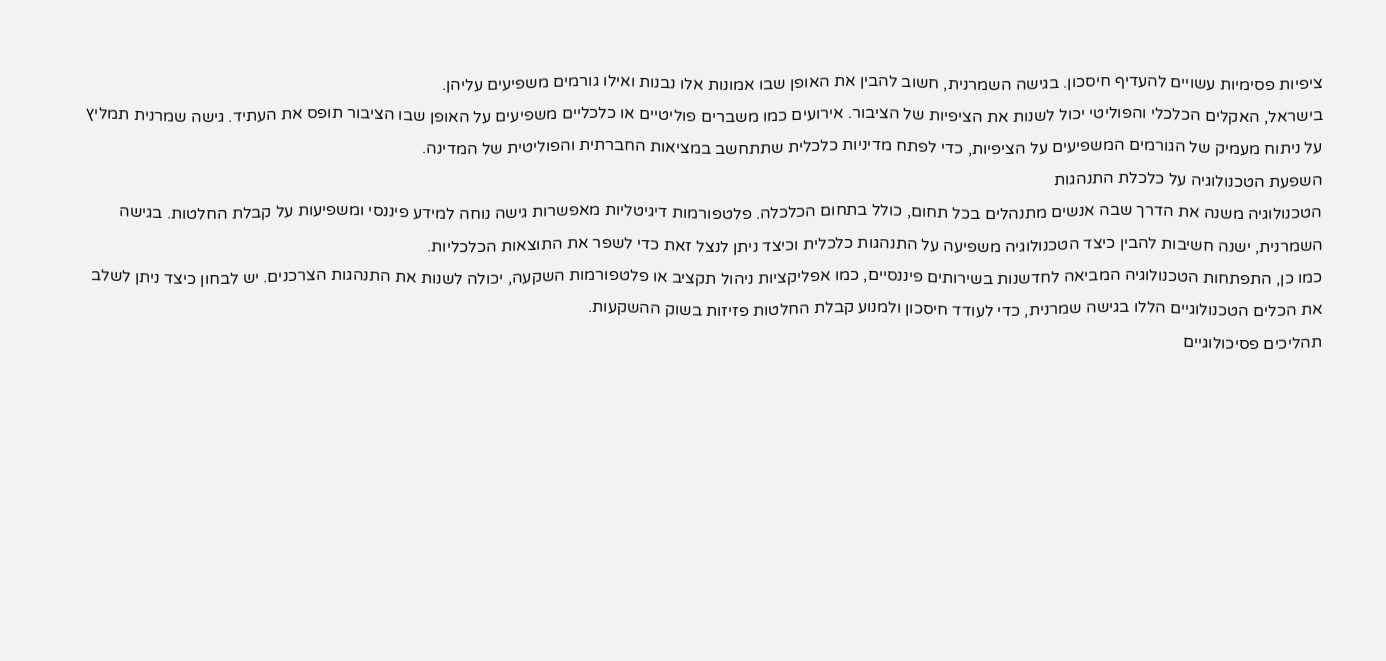ציפיות פסימיות עשויים להעדיף חיסכון. בגישה השמרנית, חשוב להבין את האופן שבו אמונות אלו נבנות ואילו גורמים משפיעים עליהן.
בישראל, האקלים הכלכלי והפוליטי יכול לשנות את הציפיות של הציבור. אירועים כמו משברים פוליטיים או כלכליים משפיעים על האופן שבו הציבור תופס את העתיד. גישה שמרנית תמליץ על ניתוח מעמיק של הגורמים המשפיעים על הציפיות, כדי לפתח מדיניות כלכלית שתתחשב במציאות החברתית והפוליטית של המדינה.
השפעת הטכנולוגיה על כלכלת התנהגות
הטכנולוגיה משנה את הדרך שבה אנשים מתנהלים בכל תחום, כולל בתחום הכלכלה. פלטפורמות דיגיטליות מאפשרות גישה נוחה למידע פיננסי ומשפיעות על קבלת החלטות. בגישה השמרנית, ישנה חשיבות להבין כיצד הטכנולוגיה משפיעה על התנהגות כלכלית וכיצד ניתן לנצל זאת כדי לשפר את התוצאות הכלכליות.
כמו כן, התפתחות הטכנולוגיה המביאה לחדשנות בשירותים פיננסיים, כמו אפליקציות ניהול תקציב או פלטפורמות השקעה, יכולה לשנות את התנהגות הצרכנים. יש לבחון כיצד ניתן לשלב את הכלים הטכנולוגיים הללו בגישה שמרנית, כדי לעודד חיסכון ולמנוע קבלת החלטות פזיזות בשוק ההשקעות.
תהליכים פסיכולוגיים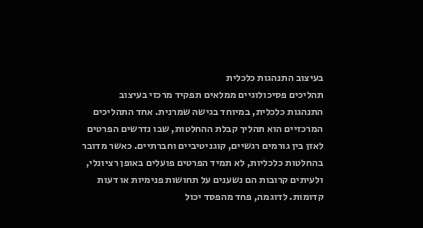בעיצוב התנהגות כלכלית
תהליכים פסיכולוגיים ממלאים תפקיד מרכזי בעיצוב התנהגות כלכלית, במיוחד בגישה שמרנית. אחד התהליכים המרכזיים הוא תהליך קבלת ההחלטות, שבו נדרשים הפרטים לאזן בין גורמים רגשיים, קוגניטיביים וחברתיים. כאשר מדובר בהחלטות כלכליות, לא תמיד הפרטים פועלים באופן רציונלי, ולעיתים קרובות הם נשענים על תחושות פנימיות או דעות קדומות. לדוגמה, פחד מהפסד יכול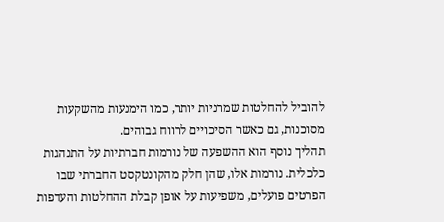להוביל להחלטות שמרניות יותר, כמו הימנעות מהשקעות מסוכנות, גם כאשר הסיכויים לרווח גבוהים.
תהליך נוסף הוא ההשפעה של נורמות חברתיות על התנהגות כלכלית. נורמות אלו, שהן חלק מהקונטקסט החברתי שבו הפרטים פועלים, משפיעות על אופן קבלת ההחלטות והעדפות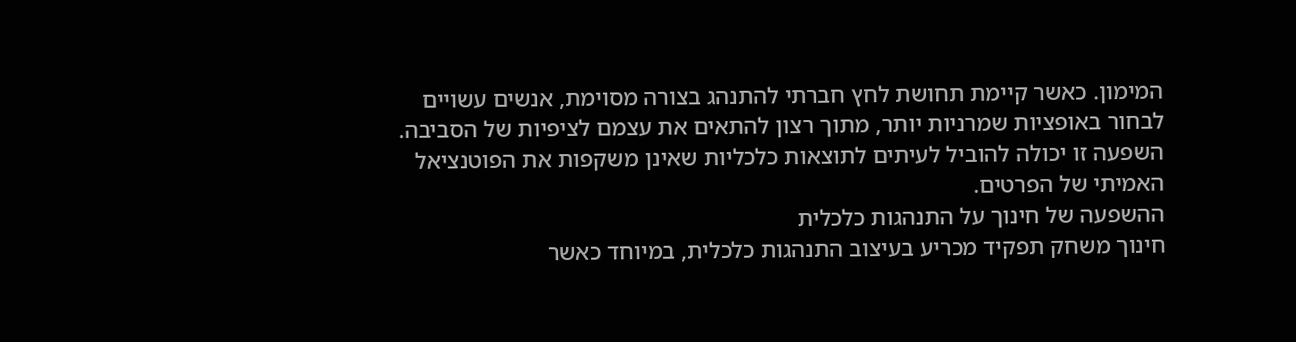המימון. כאשר קיימת תחושת לחץ חברתי להתנהג בצורה מסוימת, אנשים עשויים לבחור באופציות שמרניות יותר, מתוך רצון להתאים את עצמם לציפיות של הסביבה. השפעה זו יכולה להוביל לעיתים לתוצאות כלכליות שאינן משקפות את הפוטנציאל האמיתי של הפרטים.
ההשפעה של חינוך על התנהגות כלכלית
חינוך משחק תפקיד מכריע בעיצוב התנהגות כלכלית, במיוחד כאשר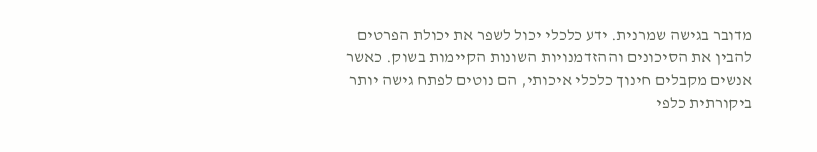מדובר בגישה שמרנית. ידע כלכלי יכול לשפר את יכולת הפרטים להבין את הסיכונים וההזדמנויות השונות הקיימות בשוק. כאשר אנשים מקבלים חינוך כלכלי איכותי, הם נוטים לפתח גישה יותר ביקורתית כלפי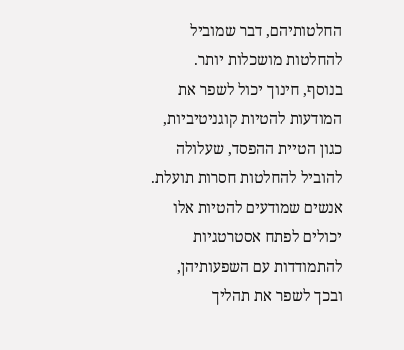החלטותיהם, דבר שמוביל להחלטות מושכלות יותר.
בנוסף, חינוך יכול לשפר את המודעות להטיות קוגניטיביות, כגון הטיית ההפסד, שעלולה להוביל להחלטות חסרות תועלת. אנשים שמודעים להטיות אלו יכולים לפתח אסטרטגיות להתמודדות עם השפעותיהן, ובכך לשפר את תהליך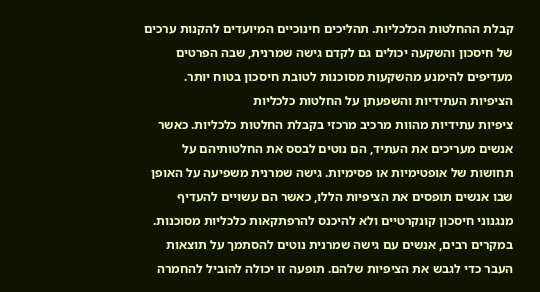קבלת ההחלטות הכלכליות. תהליכים חינוכיים המיועדים להקנות ערכים של חיסכון והשקעה יכולים גם לקדם גישה שמרנית, שבה הפרטים מעדיפים להימנע מהשקעות מסוכנות לטובת חיסכון בטוח יותר.
הציפיות העתידיות והשפעתן על החלטות כלכליות
ציפיות עתידיות מהוות מרכיב מרכזי בקבלת החלטות כלכליות. כאשר אנשים מעריכים את העתיד, הם נוטים לבסס את החלטותיהם על תחושות של אופטימיות או פסימיות. גישה שמרנית משפיעה על האופן שבו אנשים תופסים את הציפיות הללו, כאשר הם עשויים להעדיף מנגנוני חיסכון קונקרטיים ולא להיכנס להרפתקאות כלכליות מסוכנות.
במקרים רבים, אנשים עם גישה שמרנית נוטים להסתמך על תוצאות העבר כדי לגבש את הציפיות שלהם. תופעה זו יכולה להוביל להחמרה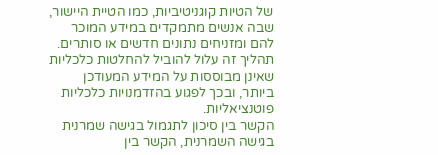של הטיות קוגניטיביות, כמו הטיית היישור, שבה אנשים מתמקדים במידע המוכר להם ומזניחים נתונים חדשים או סותרים. תהליך זה עלול להוביל להחלטות כלכליות שאינן מבוססות על המידע המעודכן ביותר, ובכך לפגוע בהזדמנויות כלכליות פוטנציאליות.
הקשר בין סיכון לתגמול בגישה שמרנית
בגישה השמרנית, הקשר בין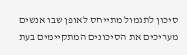סיכון לתגמול מתייחס לאופן שבו אנשים מעריכים את הסיכונים המתקיימים בעת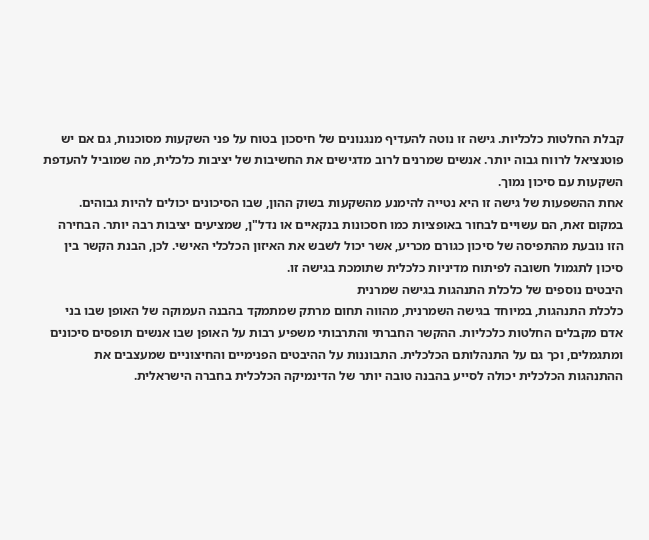קבלת החלטות כלכליות. גישה זו נוטה להעדיף מנגנונים של חיסכון בטוח על פני השקעות מסוכנות, גם אם יש פוטנציאל לרווח גבוה יותר. אנשים שמרנים לרוב מדגישים את החשיבות של יציבות כלכלית, מה שמוביל להעדפת השקעות עם סיכון נמוך.
אחת ההשפעות של גישה זו היא נטייה להימנע מהשקעות בשוק ההון, שבו הסיכונים יכולים להיות גבוהים. במקום זאת, הם עשויים לבחור באופציות כמו חסכונות בנקאיים או נדל"ן, שמציעים יציבות רבה יותר. הבחירה הזו נובעת מהתפיסה של סיכון כגורם מכריע, אשר יכול לשבש את האיזון הכלכלי האישי. לכן, הבנת הקשר בין סיכון לתגמול חשובה לפיתוח מדיניות כלכלית שתומכת בגישה זו.
היבטים נוספים של כלכלת התנהגות בגישה שמרנית
כלכלת התנהגות, במיוחד בגישה השמרנית, מהווה תחום מרתק שמתמקד בהבנה העמוקה של האופן שבו בני אדם מקבלים החלטות כלכליות. ההקשר החברתי והתרבותי משפיע רבות על האופן שבו אנשים תופסים סיכונים ומתגמלים, וכך גם על התנהלותם הכלכלית. התבוננות על ההיבטים הפנימיים והחיצוניים שמעצבים את ההתנהגות הכלכלית יכולה לסייע בהבנה טובה יותר של הדינמיקה הכלכלית בחברה הישראלית.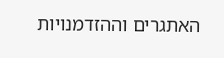האתגרים וההזדמנויות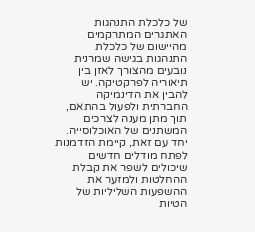של כלכלת התנהגות
האתגרים המתרקמים מהיישום של כלכלת התנהגות בגישה שמרנית נובעים מהצורך לאזן בין תיאוריה לפרקטיקה. יש להבין את הדינמיקה החברתית ולפעול בהתאם, תוך מתן מענה לצרכים המשתנים של האוכלוסייה. יחד עם זאת, קיימת הזדמנות לפתח מודלים חדשים שיכולים לשפר את קבלת ההחלטות ולמזער את ההשפעות השליליות של הטיות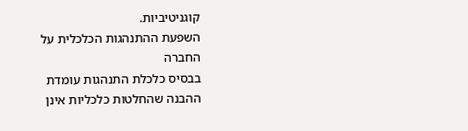קוגניטיביות.
השפעת ההתנהגות הכלכלית על החברה
בבסיס כלכלת התנהגות עומדת ההבנה שהחלטות כלכליות אינן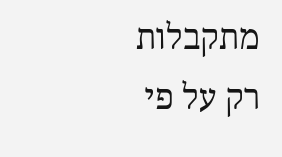מתקבלות רק על פי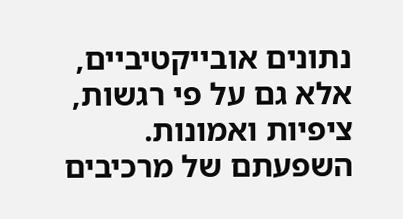נתונים אובייקטיביים, אלא גם על פי רגשות, ציפיות ואמונות. השפעתם של מרכיבים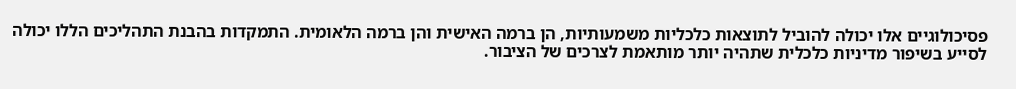פסיכולוגיים אלו יכולה להוביל לתוצאות כלכליות משמעותיות, הן ברמה האישית והן ברמה הלאומית. התמקדות בהבנת התהליכים הללו יכולה לסייע בשיפור מדיניות כלכלית שתהיה יותר מותאמת לצרכים של הציבור.